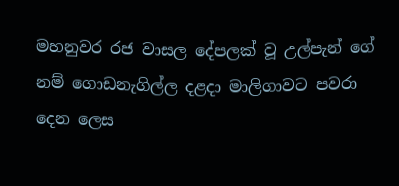මහනුවර රජ වාසල දේපලක් වූ උල්පැන් ගේ නම් ගොඩනැගිල්ල දළදා මාලිගාවට පවරා දෙන ලෙස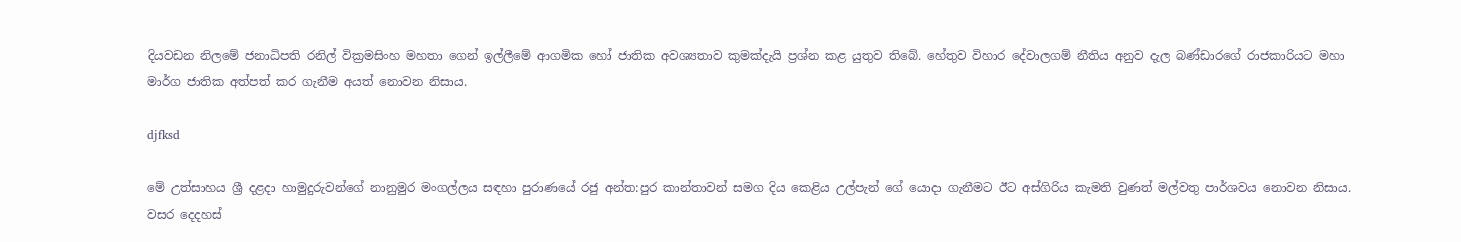දියවඩන නිලමේ ජනාධිපති රනිල් වික්‍රමසිංහ මහතා ගෙන් ඉල්ලීමේ ආගමික හෝ ජාතික අවශ්‍යතාව කුමක්දැයි ප්‍රශ්න කළ යුතුව තිබේ. හේතුව විහාර දේවාලගම් නීතිය අනුව දැල බණ්ඩාරගේ රාජකාරියට මහා මාර්ග ජාතික අත්පත් කර ගැනීම අයත් නොවන නිසාය.

djfksd

මේ උත්සාහය ශ්‍රී දළදා හාමුදුරුවන්ගේ නානුමුර මංගල්ලය සඳහා පුරාණයේ රජු අන්ත:පුර කාන්තාවන් සමග දිය කෙළිය උල්පැන් ගේ යොදා ගැනීමට ඊට අස්ගිරිය කැමති වුණත් මල්වතු පාර්ශවය නොවන නිසාය. වසර දෙදහස්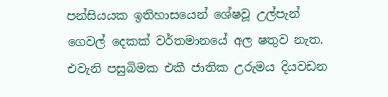පන්සියයක ඉතිහාසයෙන් ශේෂවූ උල්පැන් ගෙවල් දෙකක් වර්තමානයේ අල ෂතුව නැත. එවැනි පසුබිමක එකී ජාතික උරුමය දියවඩන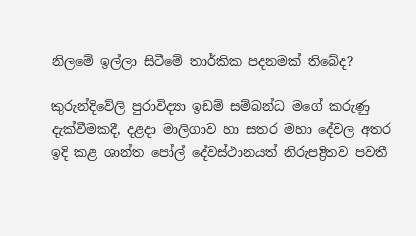නිලමේ ඉල්ලා සිටීමේ තාර්කික පදනමක් තිබේද?

කුරුන්දිවේලි පුරාවිද්‍යා ඉඩම් සම්බන්ධ මගේ කරුණු දැක්වීමකදී, දළදා මාලිගාව හා සතර මහා දේවල අතර ඉදි කළ ශාන්ත පෝල් දේවස්ථානයත් නිරුපද්‍රිතව පවතී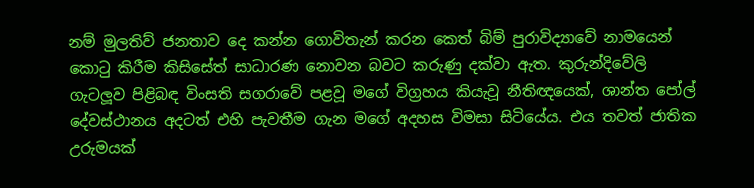නම් මුලතිව් ජනතාව දෙ කන්න ගොවිතැන් කරන කෙත් බිම් පුරාවිද්‍යාවේ නාමයෙන් කොටු කිරීම කිසිසේත් සාධාරණ නොවන බවට කරුණු දක්වා ඇත. කුරුන්දිවේලි ගැටලූව පිළිබඳ විංසති සගරාවේ පළවූ මගේ විග්‍රහය කියැවූ නීතිඥයෙක්, ශාන්ත පෝල් දේවස්ථානය අදටත් එහි පැවතීම ගැන මගේ අදහස විමසා සිටියේය. එය තවත් ජාතික උරුමයක්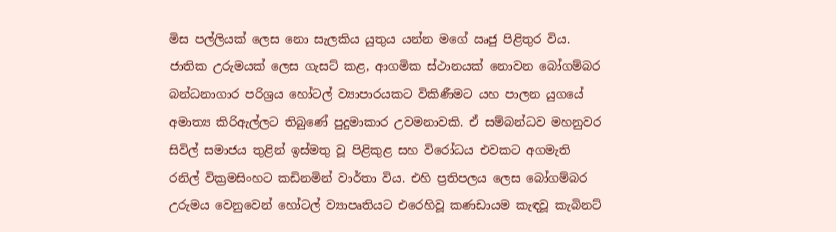මිස පල්ලියක් ලෙස නො සැලකිය යුතුය යන්න මගේ ඍජු පිළිතුර විය. ජාතික උරුමයක් ලෙස ගැසට් කළ, ආගමික ස්ථානයක් නොවන බෝගම්බර බන්ධනාගාර පරිශ්‍රය හෝටල් ව්‍යාපාරයකට විකිණීමට යහ පාලන යුගයේ අමාත්‍ය කිරිඇල්ලට තිබුණේ පුදුමාකාර උවමනාවකි. ඒ සම්බන්ධව මහනුවර සිවිල් සමාජය තුළින් ඉස්මතු වූ පිළිකුළ සහ විරෝධය එවකට අගමැති රනිල් වික්‍රමසිංහට කඩිනමින් වාර්තා විය. එහි ප්‍රතිපලය ලෙස බෝගම්බර උරුමය වෙනුවෙන් හෝටල් ව්‍යාපෘතියට එරෙහිවූ කණඩායම කැඳවූ කැබිනට්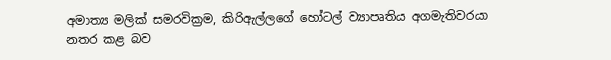අමාත්‍ය මලික් සමරවික්‍රම, කිරිඇල්ලගේ හෝටල් ව්‍යාපෘතිය අගමැතිවරයා නතර කළ බව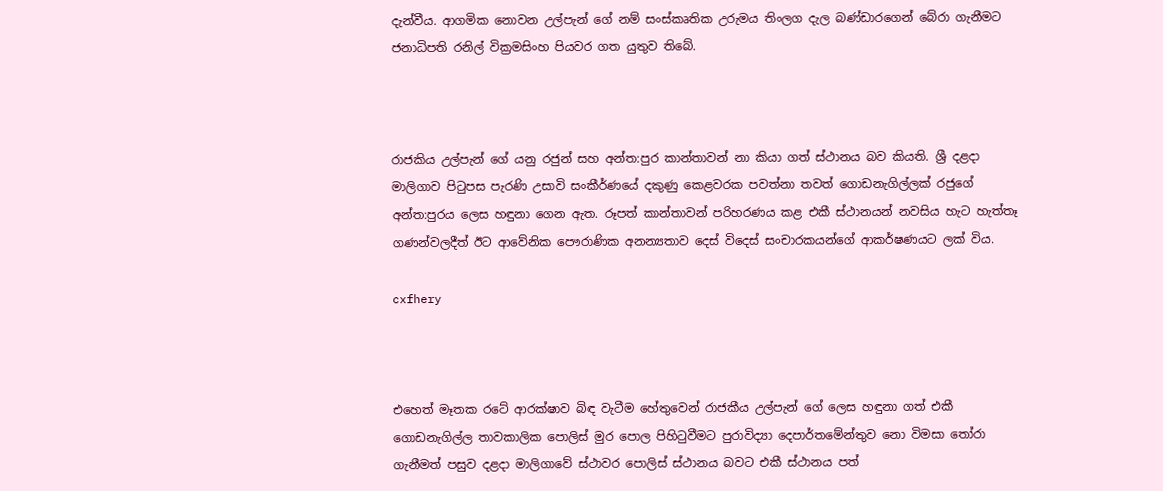දැන්වීය. ආගමික නොවන උල්පැන් ගේ නම් සංස්කෘතික උරුමය තිංලග දැල බණ්ඩාරගෙන් බේරා ගැනීමට ජනාධිපති රනිල් වික්‍රමසිංහ පියවර ගත යුතුව තිබේ.



රාජකිය උල්පැන් ගේ යනු රජුන් සහ අන්ත:පුර කාන්තාවන් නා කියා ගත් ස්ථානය බව කියති. ශ්‍රී දළදා මාලිගාව පිටුපස පැරණි උසාවි සංකීර්ණයේ දකුණු කෙළවරක පවත්නා තවත් ගොඩනැගිල්ලක් රජුගේ අන්ත:පුරය ලෙස හඳුනා ගෙන ඇත. රූපත් කාන්තාවන් පරිහරණය කළ එකී ස්ථානයන් නවසිය හැට හැත්තෑ ගණන්වලදීත් ඊට ආවේනික පෞරාණික අනන්‍යතාව දෙස් විදෙස් සංචාරකයන්ගේ ආකර්ෂණයට ලක් විය.

cxfhery



එහෙත් මෑතක රටේ ආරක්ෂාව බිඳ වැටීම හේතුවෙන් රාජකීය උල්පැන් ගේ ලෙස හඳුනා ගත් එකී ගොඩනැගිල්ල තාවකාලික පොලිස් මුර පොල පිහිටුවීමට පුරාවිද්‍යා දෙපාර්තමේන්තුව නො විමසා තෝරා ගැනීමත් පසුව දළදා මාලිගාවේ ස්ථාවර පොලිස් ස්ථානය බවට එකී ස්ථානය පත්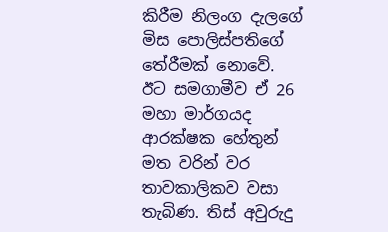කිරීම නිලංග දැලගේ මිස පොලිස්පතිගේ තේරීමක් නොවේ. ඊට සමගාමීව ඒ 26 මහා මාර්ගයද ආරක්ෂක හේතුන් මත වරින් වර තාවකාලිකව වසා තැබිණ. තිස් අවුරුදු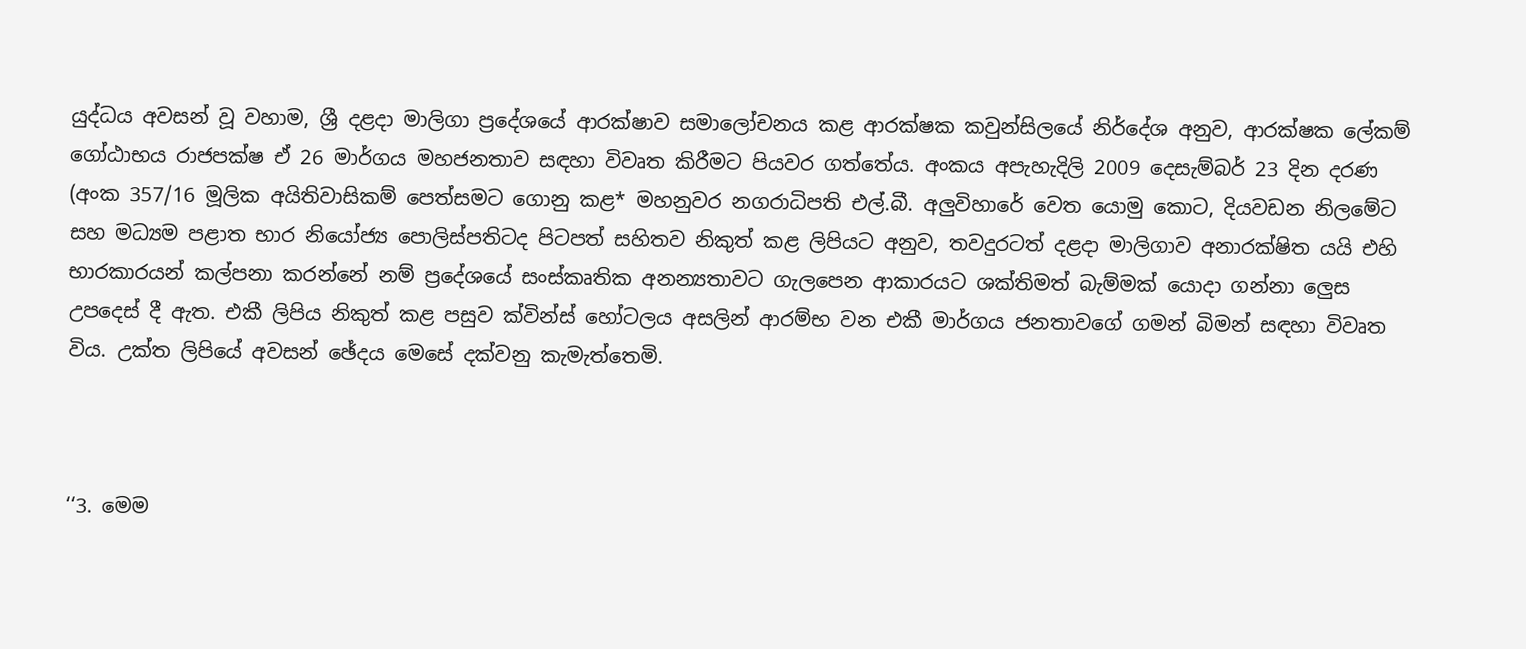යුද්ධය අවසන් වූ වහාම, ශ්‍රී දළදා මාලිගා ප්‍රදේශයේ ආරක්ෂාව සමාලෝචනය කළ ආරක්ෂක කවුන්සිලයේ නිර්දේශ අනුව, ආරක්ෂක ලේකම් ගෝඨාභය රාජපක්ෂ ඒ 26 මාර්ගය මහජනතාව සඳහා විවෘත කිරීමට පියවර ගත්තේය. අංකය අපැහැදිලි 2009 දෙසැම්බර් 23 දින දරණ (අංක 357/16 මූලික අයිතිවාසිකම් පෙත්සමට ගොනු කළ* මහනුවර නගරාධිපති එල්.බී. අලුවිහාරේ වෙත යොමු කොට, දියවඩන නිලමේට සහ මධ්‍යම පළාත භාර නියෝජ්‍ය පොලිස්පතිටද පිටපත් සහිතව නිකුත් කළ ලිපියට අනුව, තවදුරටත් දළදා මාලිගාව අනාරක්ෂිත යයි එහි භාරකාරයන් කල්පනා කරන්නේ නම් ප්‍රදේශයේ සංස්කෘතික අනන්‍යතාවට ගැලපෙන ආකාරයට ශක්තිමත් බැම්මක් යොදා ගන්නා ලෙුස උපදෙස් දී ඇත. එකී ලිපිය නිකුත් කළ පසුව ක්වින්ස් හෝටලය අසලින් ආරම්භ වන එකී මාර්ගය ජනතාවගේ ගමන් බිමන් සඳහා විවෘත විය. උක්ත ලිපියේ අවසන් ඡේදය මෙසේ දක්වනු කැමැත්තෙමි.



‘‘3. මෙම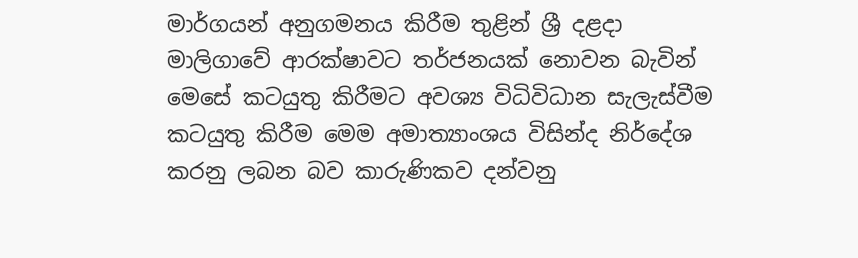මාර්ගයන් අනුගමනය කිරීම තුළින් ශ්‍රී දළදා මාලිගාවේ ආරක්ෂාවට තර්ජනයක් නොවන බැවින් මෙසේ කටයුතු කිරීමට අවශ්‍ය විධිවිධාන සැලැස්වීම කටයුතු කිරීම මෙම අමාත්‍යාංශය විසින්ද නිර්දේශ කරනු ලබන බව කාරුණිකව දන්වනු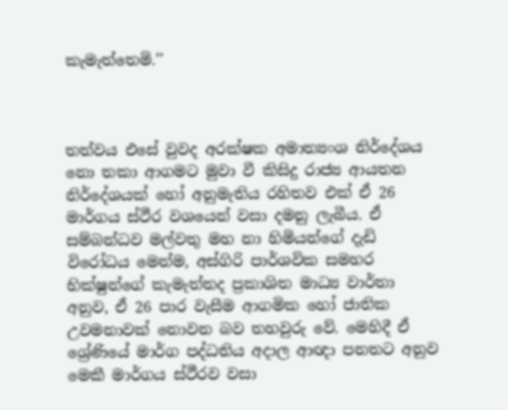කැමැත්තෙමි.’’



තත්වය එසේ වුවද අරක්ෂක අමාත්‍යංශ නිර්දේශය නො තකා ආගමට මුවා වී කිසිදු රාජ්‍ය ආයතන නිර්දේශයක් හෝ අනුමැතිය රහිතව එක් ඒ 26 මාර්ගය ස්ථීර වශයෙන් වසා දමනු ලැබීය. ඒ සම්බන්ධව මල්වතු මහ නා හිමියන්ගේ දැඩි විරෝධය මෙන්ම, අස්ගිරි පාර්ශවික සමහර භික්ෂුන්ගේ කැමැත්තද ප්‍රකාශිත මාධ්‍ය වාර්තා අනුව, ඒ 26 පාර වැසීම ආගමික හෝ ජාතික උවමනාවක් නොවන බව තහවුරු වේ. මෙහිදී ඒ ශ්‍රේණියේ මාර්ග පද්ධතිය අදාල ආඥා පනතට අනුව මෙකී මාර්ගය ස්ථීරව වසා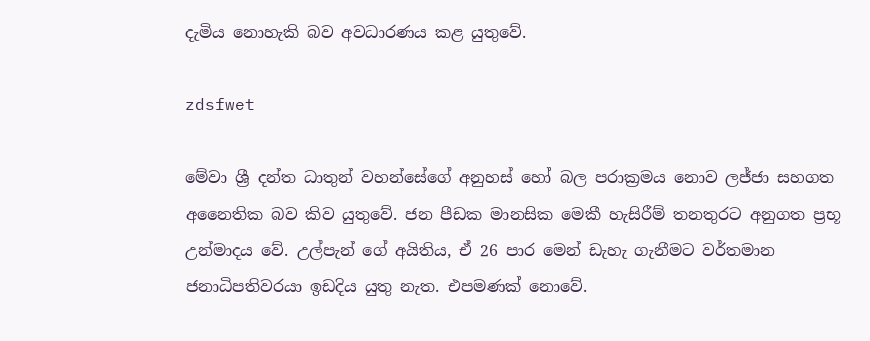දැමිය නොහැකි බව අවධාරණය කළ යුතුවේ.

zdsfwet

මේවා ශ්‍රී දන්ත ධාතුන් වහන්සේගේ අනුහස් හෝ බල පරාක්‍රමය නොව ලජ්ජා සහගත අනෛතික බව කිව යුතුවේ. ජන පීඩක මානසික මෙකී හැසිරීම් තනතුරට අනුගත ප්‍රභූ උන්මාදය වේ. උල්පැන් ගේ අයිතිය, ඒ 26 පාර මෙන් ඩැහැ ගැනීමට වර්තමාන ජනාධිපතිවරයා ඉඩදිය යුතු නැත. එපමණක් නොවේ.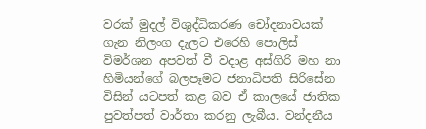වරක් මුදල් විශුද්ධිකරණ චෝදනාවයක් ගැන නිලංග දැලට එරෙහි පොලිස් විමර්ශන අපවත් වී වදාළ අස්ගිරි මහ නා හිමියන්ගේ බලපෑමට ජනාධිපති සිරිසේන විසින් යටපත් කළ බව ඒ කාලයේ ජාතික පුවත්පත් වාර්තා කරනු ලැබීය. වන්දනීය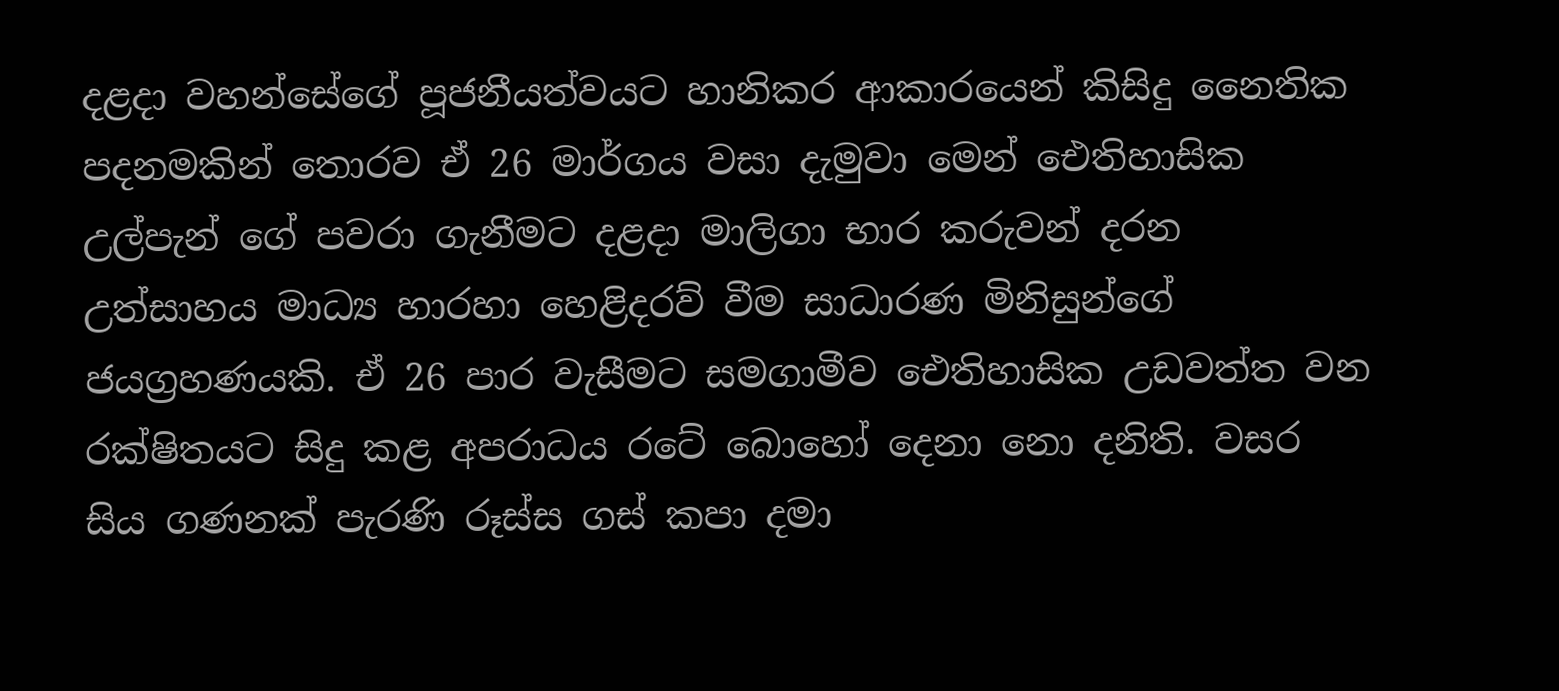දළදා වහන්සේගේ පූජනීයත්වයට හානිකර ආකාරයෙන් කිසිදු නෛතික පදනමකින් තොරව ඒ 26 මාර්ගය වසා දැමුවා මෙන් ඓතිහාසික උල්පැන් ගේ පවරා ගැනීමට දළදා මාලිගා භාර කරුවන් දරන උත්සාහය මාධ්‍ය හාරහා හෙළිදරව් වීම සාධාරණ මිනිසුන්ගේ ජයග්‍රහණයකි. ඒ 26 පාර වැසීමට සමගාමීව ඓතිහාසික උඩවත්ත වන රක්ෂිතයට සිදු කළ අපරාධය රටේ බොහෝ දෙනා නො දනිති. වසර සිය ගණනක් පැරණි රූස්ස ගස් කපා දමා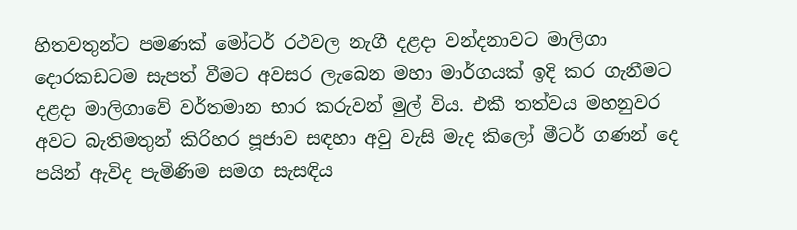හිතවතුන්ට පමණක් මෝටර් රථවල නැගී දළදා වන්දනාවට මාලිගා දොරකඩටම සැපත් වීමට අවසර ලැබෙන මහා මාර්ගයක් ඉදි කර ගැනීමට දළදා මාලිගාවේ වර්තමාන භාර කරුවන් මුල් විය. එකී තත්වය මහනුවර අවට බැතිමතුන් කිරිහර පූජාව සඳහා අවු වැසි මැද කිලෝ මීටර් ගණන් දෙ පයින් ඇවිද පැමිණිම සමග සැසඳිය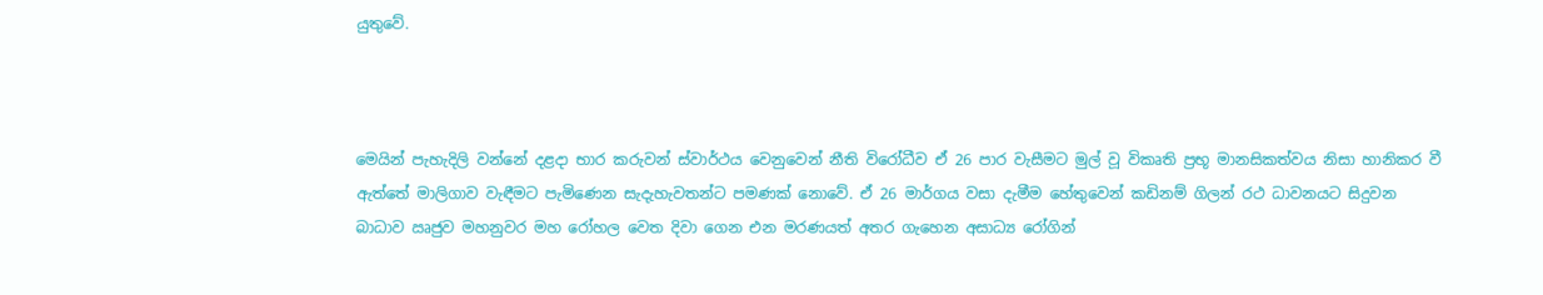යුතුවේ.



මෙයින් පැහැදිලි වන්නේ දළදා භාර කරුවන් ස්වාර්ථය වෙනුවෙන් නීති විරෝධීව ඒ 26 පාර වැසීමට මුල් වූ විකෘති ප්‍රභූ මානසිකත්වය නිසා හානිකර වී ඇත්තේ මාලිගාව වැඳීමට පැමිණෙන සැදැහැවතන්ට පමණක් නොවේ. ඒ 26 මාර්ගය වසා දැමීම හේතුවෙන් කඩිනම් ගිලන් රථ ධාවනයට සිදුවන බාධාව ඍජුව මහනුවර මහ රෝහල වෙත දිවා ගෙන එන මරණයත් අතර ගැහෙන අසාධ්‍ය රෝගින්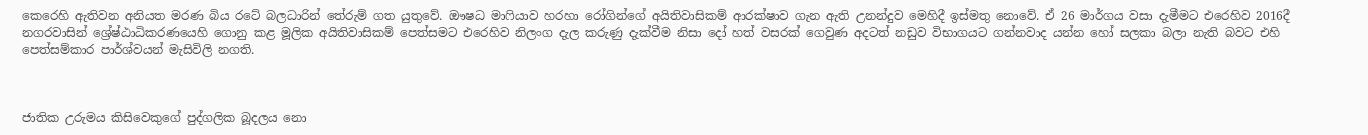කෙරෙහි ඇතිවන අනියත මරණ බිය රටේ බලධාරින් තේරුම් ගත යුතුවේ. ඖෂධ මාෆියාව හරහා රෝගින්ගේ අයිතිවාසිකම් ආරක්ෂාව ගැන ඇති උනන්දුව මෙහිදී ඉස්මතු නොවේ. ඒ 26 මාර්ගය වසා දැමීමට එරෙහිව 2016දී නගරවාසින් ශ්‍රේෂ්ඨාධිකරණයෙහි ගොනු කළ මූලික අයිතිවාසිකම් පෙත්සමට එරෙහිව නිලංග දැල කරුණු දැක්වීම නිසා දෝ හත් වසරක් ගෙවුණ අදටත් නඩුව විභාගයට ගන්නවාද යන්න හෝ සලකා බලා නැති බවට එහි පෙත්සම්කාර පාර්ශ්වයන් මැසිවිලි නගති.



ජාතික උරුමය කිසිවෙකුගේ පුද්ගලික බූදලය නො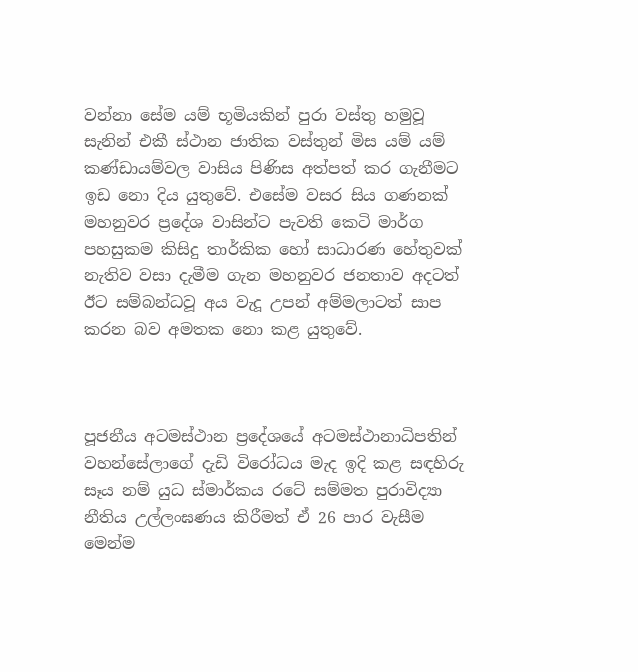වන්නා සේම යම් භූමියකින් පුරා වස්තු හමුවූ සැනින් එකී ස්ථාන ජාතික වස්තුන් මිස යම් යම් කණ්ඩායම්වල වාසිය පිණිස අත්පත් කර ගැනීමට ඉඩ නො දිය යුතුවේ. එසේම වසර සිය ගණනක් මහනුවර ප්‍රදේශ වාසින්ට පැවති කෙටි මාර්ග පහසුකම කිසිදු තාර්කික හෝ සාධාරණ හේතුවක් නැතිව වසා දැමීම ගැන මහනුවර ජනතාව අදටත් ඊට සම්බන්ධවූ අය වැදූ උපන් අම්මලාටත් සාප කරන බව අමතක නො කළ යුතුවේ.



පූජනීය අටමස්ථාන ප්‍රදේශයේ අටමස්ථානාධිපතින් වහන්සේලාගේ දැඩි විරෝධය මැද ඉදි කළ සඳහිරු සෑය නම් යුධ ස්මාර්කය රටේ සම්මත පුරාවිද්‍යා නීතිය උල්ලංඝණය කිරීමත් ඒ 26 පාර වැසීම මෙන්ම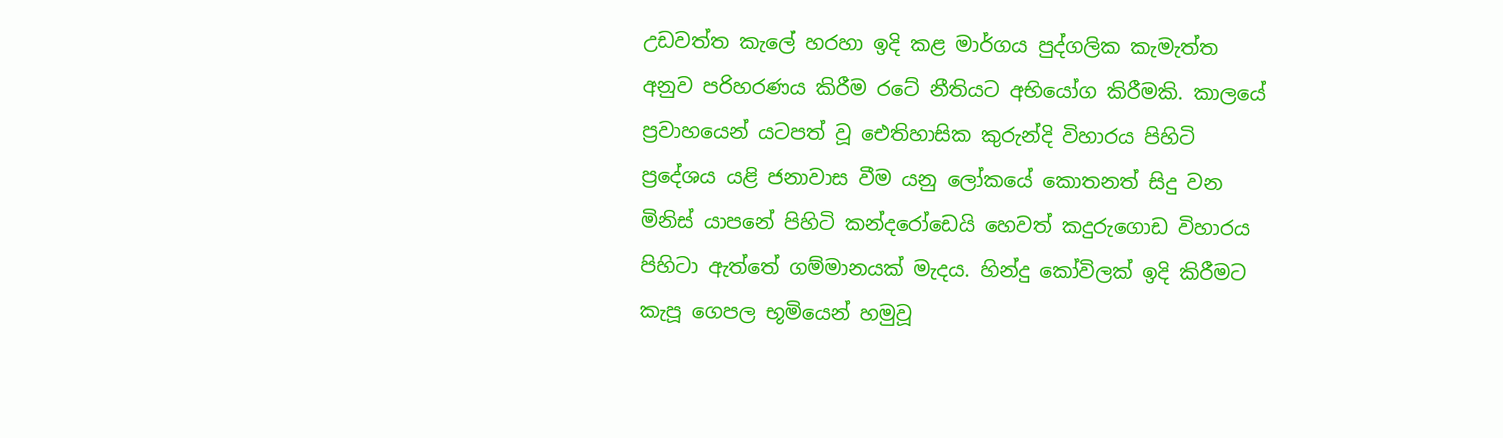උඩවත්ත කැලේ හරහා ඉදි කළ මාර්ගය පුද්ගලික කැමැත්ත අනුව පරිහරණය කිරීම රටේ නීතියට අභියෝග කිරීමකි. කාලයේ ප්‍රවාහයෙන් යටපත් වූ ඓතිහාසික කුරුන්දි විහාරය පිහිටි ප්‍රදේශය යළි ජනාවාස වීම යනු ලෝකයේ කොතනත් සිදු වන මිනිස් යාපනේ පිහිටි කන්දරෝඩෙයි හෙවත් කදුරුගොඩ විහාරය පිහිටා ඇත්තේ ගම්මානයක් මැදය. හින්දු කෝවිලක් ඉදි කිරීමට කැපූ ගෙපල භූමියෙන් හමුවූ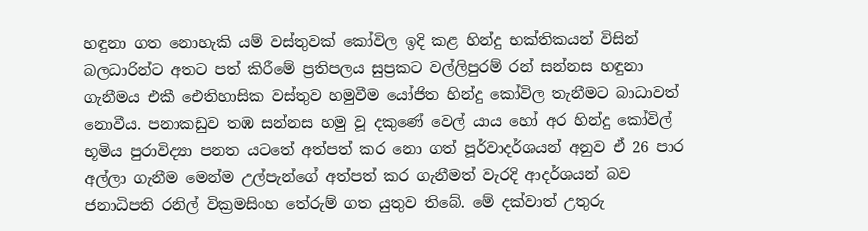හඳුනා ගත නොහැකි යම් වස්තුවක් කෝවිල ඉදි කළ හින්දු භක්තිකයන් විසින් බලධාරින්ට අතට පත් කිරීමේ ප්‍රතිපලය සුප්‍රකට වල්ලිපුරම් රන් සන්නස හඳුනා ගැනීමය එකී ඓතිහාසික වස්තුව හමුවීම යෝජිත හින්දු කෝවිල තැනීමට බාධාවත් නොවීය. පනාකඩුව තඹ සන්නස හමු වූ දකුණේ වෙල් යාය හෝ අර හින්දු කෝවිල් භූමිය පුරාවිද්‍යා පනත යටතේ අත්පත් කර නො ගත් පූර්වාදර්ශයන් අනුව ඒ 26 පාර අල්ලා ගැනීම මෙන්ම උල්පැන්ගේ අත්පත් කර ගැනීමත් වැරදි ආදර්ශයන් බව ජනාධිපති රනිල් වික්‍රමසිංහ තේරුම් ගත යුතුව තිබේ. මේ දක්වාත් උතුරු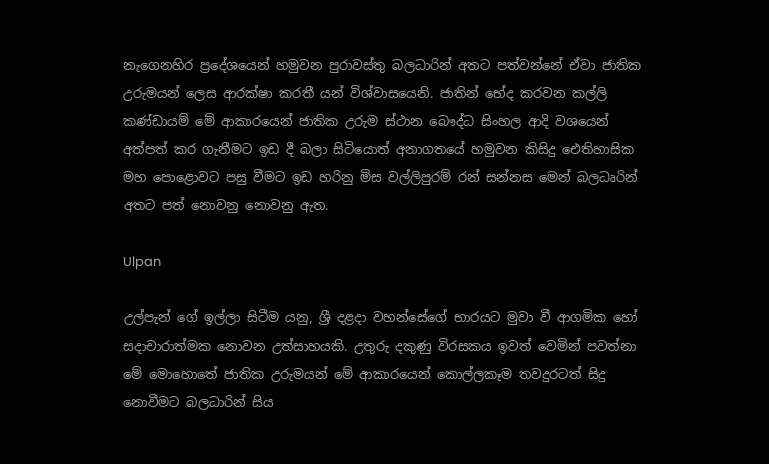නැගෙනහිර ප්‍රදේශයෙන් හමුවන පුරාවස්තු බලධාරින් අතට පත්වන්නේ ඒවා ජාතික උරුමයන් ලෙස ආරක්ෂා කරතී යන් විශ්වාසයෙනි. ජාතින් භේද කරවන කල්ලි කණ්ඩායම් මේ ආකාරයෙන් ජාතික උරුම ස්ථාන බෞද්ධ සිංහල ආදි වශයෙන් අත්පත් කර ගැනීමට ඉඩ දී බලා සිටියොත් අනාගතයේ හමුවන කිසිදු ඓතිහාසික මහ පොළොවට පසු වීමට ඉඩ හරිනු මිස වල්ලිපුරම් රන් සන්නස මෙන් බලධෘරින් අතට පත් නොවනු නොවනු ඇත.

Ulpan

උල්පැන් ගේ ඉල්ලා සිටීම යනු, ශ්‍රී දළදා වහන්සේගේ භාරයට මුවා වී ආගමික හෝ සදාචාරාත්මක නොවන උත්සාහයකි. උතුරු දකුණු විරසකය ඉවත් වෙමින් පවත්නා මේ මොහොතේ ජාතික උරුමයන් මේ ආකාරයෙන් කොල්ලකෑම තවදුරටත් සිදු නොවීමට බලධාරින් සිය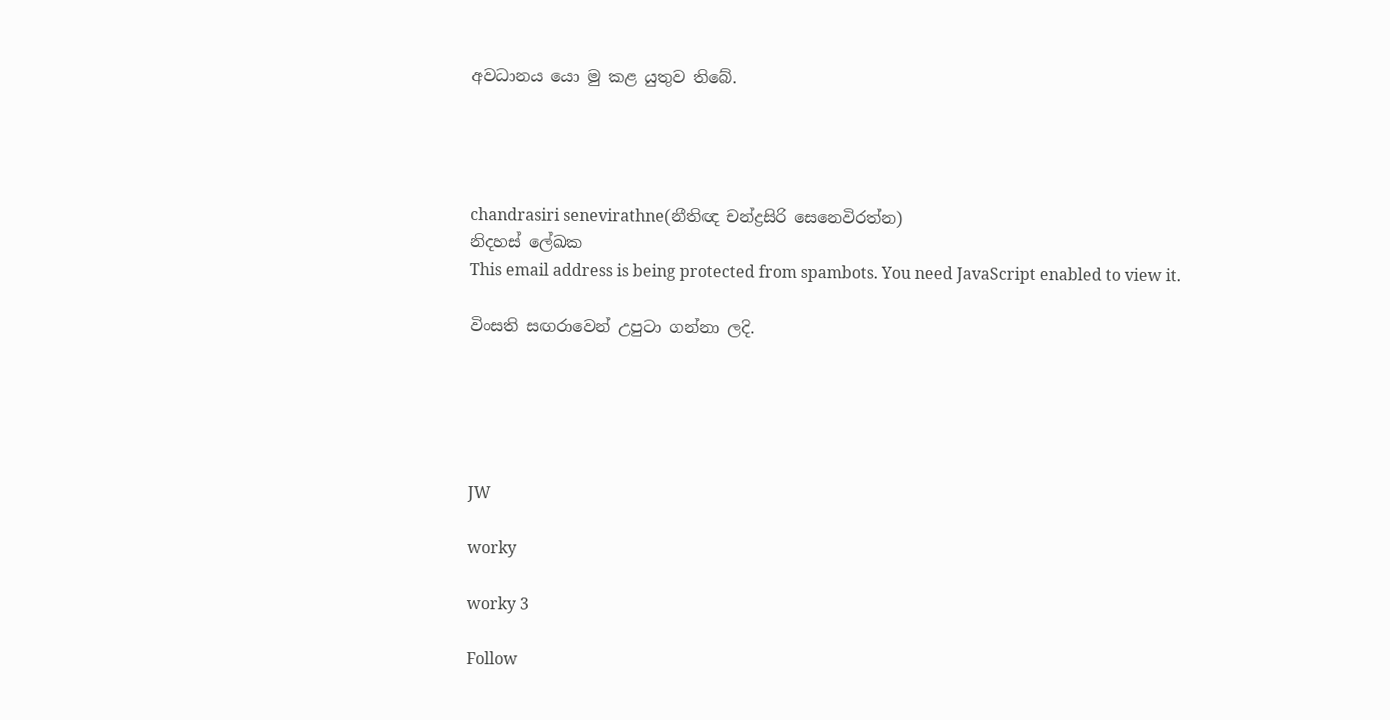අවධානය යො මු කළ යුතුව තිබේ.




chandrasiri senevirathne(නීතිඥ චන්ද්‍රසිරි සෙනෙවිරත්න)
නිදහස් ලේඛක
This email address is being protected from spambots. You need JavaScript enabled to view it.

විංසති සඟරාවෙන් උපුටා ගන්නා ලදි.





JW

worky

worky 3

Follow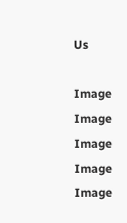Us

Image
Image
Image
Image
Image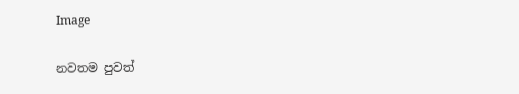Image

නවතම පුවත්